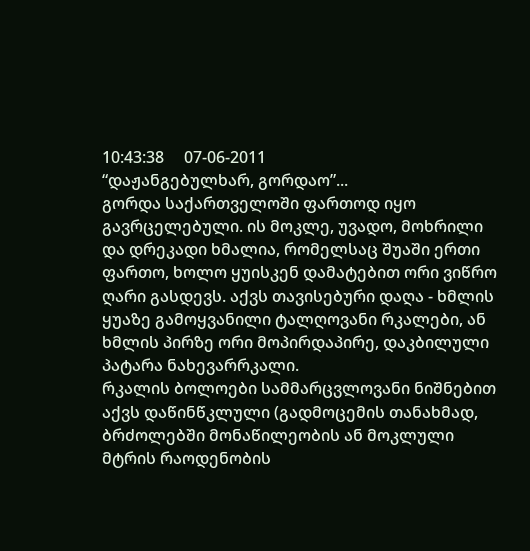10:43:38     07-06-2011
“დაჟანგებულხარ, გორდაო”...
გორდა საქართველოში ფართოდ იყო გავრცელებული. ის მოკლე, უვადო, მოხრილი და დრეკადი ხმალია, რომელსაც შუაში ერთი ფართო, ხოლო ყუისკენ დამატებით ორი ვიწრო ღარი გასდევს. აქვს თავისებური დაღა - ხმლის ყუაზე გამოყვანილი ტალღოვანი რკალები, ან ხმლის პირზე ორი მოპირდაპირე, დაკბილული პატარა ნახევარრკალი.
რკალის ბოლოები სამმარცვლოვანი ნიშნებით აქვს დაწინწკლული (გადმოცემის თანახმად, ბრძოლებში მონაწილეობის ან მოკლული მტრის რაოდენობის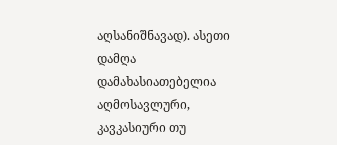აღსანიშნავად). ასეთი დამღა დამახასიათებელია აღმოსავლური, კავკასიური თუ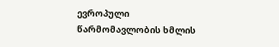ევროპული წარმომავლობის ხმლის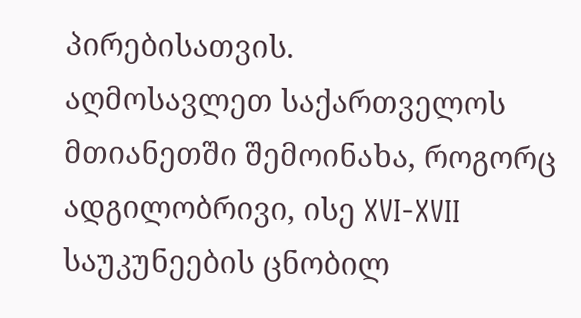პირებისათვის.
აღმოსავლეთ საქართველოს მთიანეთში შემოინახა, როგორც ადგილობრივი, ისე XVI-XVII საუკუნეების ცნობილ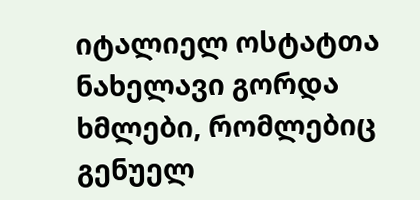იტალიელ ოსტატთა ნახელავი გორდა ხმლები, რომლებიც გენუელ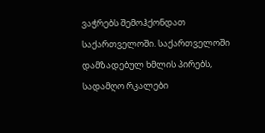ვაჭრებს შემოჰქონდათ საქართველოში. საქართველოში დამზადებულ ხმლის პირებს, სადამღო რკალები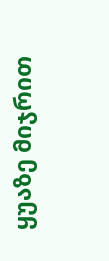ყუაზე მიჯრით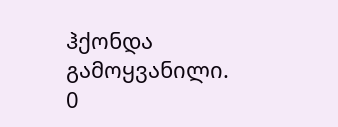ჰქონდა გამოყვანილი.
0